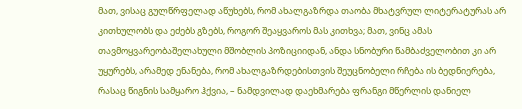მათ, ვისაც გულწრფელად აწუხებს, რომ ახალგაზრდა თაობა მხატვრულ ლიტერატურას არ კითხულობს და ეძებს გზებს, როგორ შეაყვაროს მას კითხვა; მათ, ვინც ამას თავმოყვარეობაშელახული მშობლის პოზიციიდან, ანდა სნობური წამბაძველობით კი არ უყურებს, არამედ ენანება, რომ ახალგაზრდებისთვის შეუცნობელი რჩება ის ბედნიერება, რასაც წიგნის სამყარო ჰქვია, – ნამდვილად დაეხმარება ფრანგი მწერლის დანიელ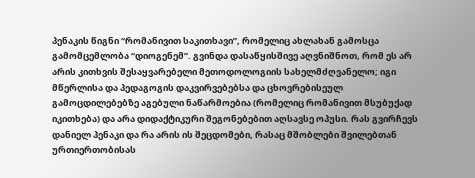პენაკის წიგნი “რომანივით საკითხავი”, რომელიც ახლახან გამოსცა გამომცემლობა “დიოგენემ”. გვინდა დასაწყისშივე აღვნიშნოთ, რომ ეს არ არის კითხვის შესაყვარებელი მეთოდოლოგიის სახელმძღვანელო; იგი მწერლისა და პედაგოგის დაკვირვებებსა და ცხოვრებისეულ გამოცდილებებზე აგებული ნაწარმოებია (რომელიც რომანივით მსუბუქად იკითხება) და არა დიდაქტიკური შეგონებებით აღსავსე ოპუსი. რას გვირჩევს დანიელ პენაკი და რა არის ის შეცდომები, რასაც მშობლები შვილებთან ურთიერთობისას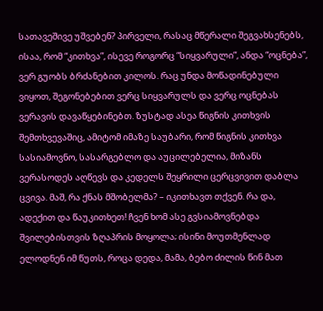სათავეშივე უშვებენ? პირველი, რასაც მწერალი შეგვახსენებს, ისაა, რომ “კითხვა”, ისევე როგორც “სიყვარული”, ანდა “ოცნება”, ვერ გუობს ბრძანებით კილოს. რაც უნდა მოწადინებული ვიყოთ, შეგონებებით ვერც სიყვარულს და ვერც ოცნებას ვერავის დავაწყებინებთ. ზუსტად ასეა წიგნის კითხვის შემთხვევაშიც, ამიტომ იმაზე საუბარი, რომ წიგნის კითხვა სასიამოვნო, სასარგებლო და აუცილებელია, მიზანს ვერასოდეს აღწევს და კედელს შეყრილი ცერცვივით დაბლა ცვივა. მაშ, რა ქნას მშობელმა? – იკითხავთ თქვენ. რა და, ადექით და წაუკითხეთ! ჩვენ ხომ ასე გვსიამოვნებდა შვილებისთვის ზღაპრის მოყოლა; ისინი მოუთმენლად ელოდნენ იმ წუთს, როცა დედა, მამა, ბებო ძილის წინ მათ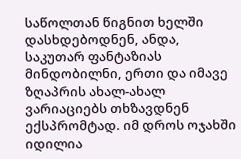საწოლთან წიგნით ხელში დასხდებოდნენ, ანდა, საკუთარ ფანტაზიას მინდობილნი, ერთი და იმავე ზღაპრის ახალ-ახალ ვარიაციებს თხზავდნენ ექსპრომტად. იმ დროს ოჯახში იდილია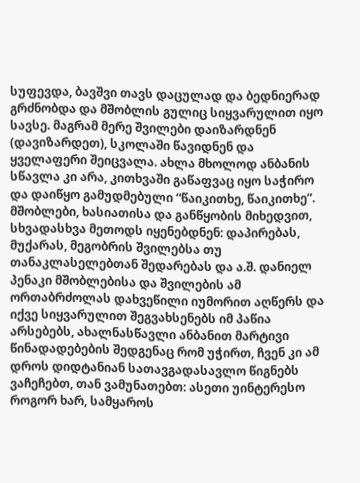სუფევდა, ბავშვი თავს დაცულად და ბედნიერად გრძნობდა და მშობლის გულიც სიყვარულით იყო სავსე. მაგრამ მერე შვილები დაიზარდნენ (დავიზარდეთ), სკოლაში წავიდნენ და ყველაფერი შეიცვალა. ახლა მხოლოდ ანბანის სწავლა კი არა, კითხვაში გაწაფვაც იყო საჭირო და დაიწყო გამუდმებული “წაიკითხე, წაიკითხე”. მშობლები, ხასიათისა და განწყობის მიხედვით, სხვადასხვა მეთოდს იყენებდნენ: დაპირებას, მუქარას, მეგობრის შვილებსა თუ თანაკლასელებთან შედარებას და ა.შ. დანიელ პენაკი მშობლებისა და შვილების ამ ორთაბრძოლას დახვეწილი იუმორით აღწერს და იქვე სიყვარულით შეგვახსენებს იმ პაწია არსებებს, ახალნასწავლი ანბანით მარტივი წინადადებების შედგენაც რომ უჭირთ, ჩვენ კი ამ დროს დიდტანიან სათავგადასავლო წიგნებს ვაჩეჩებთ, თან ვამუნათებთ: ასეთი უინტერესო როგორ ხარ, სამყაროს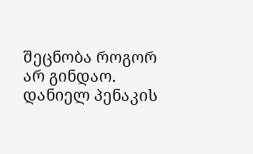შეცნობა როგორ არ გინდაო. დანიელ პენაკის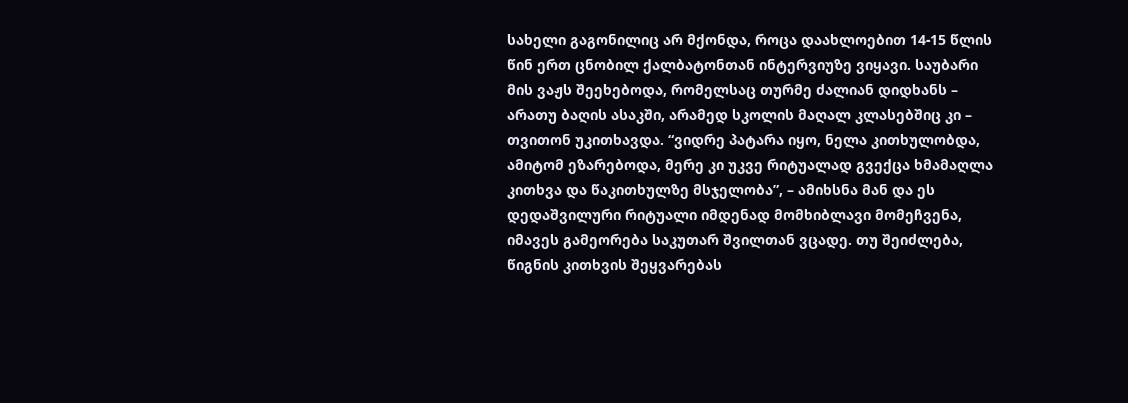სახელი გაგონილიც არ მქონდა, როცა დაახლოებით 14-15 წლის წინ ერთ ცნობილ ქალბატონთან ინტერვიუზე ვიყავი. საუბარი მის ვაჟს შეეხებოდა, რომელსაც თურმე ძალიან დიდხანს – არათუ ბაღის ასაკში, არამედ სკოლის მაღალ კლასებშიც კი – თვითონ უკითხავდა. “ვიდრე პატარა იყო, ნელა კითხულობდა, ამიტომ ეზარებოდა, მერე კი უკვე რიტუალად გვექცა ხმამაღლა კითხვა და წაკითხულზე მსჯელობა”, – ამიხსნა მან და ეს დედაშვილური რიტუალი იმდენად მომხიბლავი მომეჩვენა, იმავეს გამეორება საკუთარ შვილთან ვცადე. თუ შეიძლება, წიგნის კითხვის შეყვარებას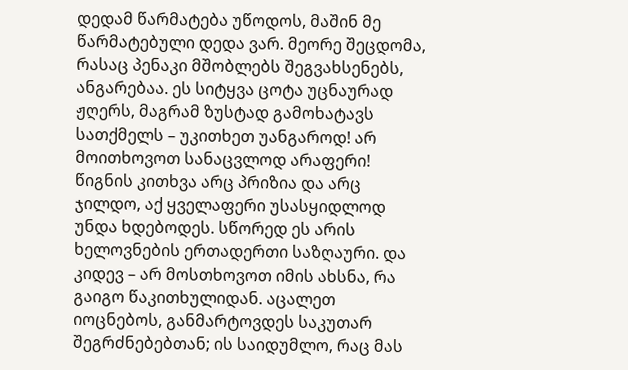დედამ წარმატება უწოდოს, მაშინ მე წარმატებული დედა ვარ. მეორე შეცდომა, რასაც პენაკი მშობლებს შეგვახსენებს, ანგარებაა. ეს სიტყვა ცოტა უცნაურად ჟღერს, მაგრამ ზუსტად გამოხატავს სათქმელს – უკითხეთ უანგაროდ! არ მოითხოვოთ სანაცვლოდ არაფერი! წიგნის კითხვა არც პრიზია და არც ჯილდო, აქ ყველაფერი უსასყიდლოდ უნდა ხდებოდეს. სწორედ ეს არის ხელოვნების ერთადერთი საზღაური. და კიდევ – არ მოსთხოვოთ იმის ახსნა, რა გაიგო წაკითხულიდან. აცალეთ იოცნებოს, განმარტოვდეს საკუთარ შეგრძნებებთან; ის საიდუმლო, რაც მას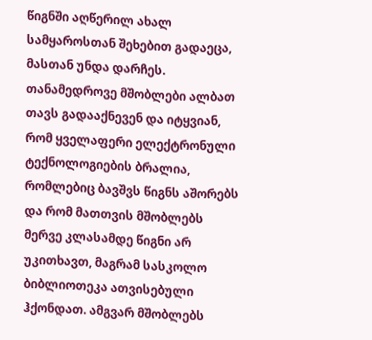წიგნში აღწერილ ახალ სამყაროსთან შეხებით გადაეცა, მასთან უნდა დარჩეს. თანამედროვე მშობლები ალბათ თავს გადააქნევენ და იტყვიან, რომ ყველაფერი ელექტრონული ტექნოლოგიების ბრალია, რომლებიც ბავშვს წიგნს აშორებს და რომ მათთვის მშობლებს მერვე კლასამდე წიგნი არ უკითხავთ, მაგრამ სასკოლო ბიბლიოთეკა ათვისებული ჰქონდათ. ამგვარ მშობლებს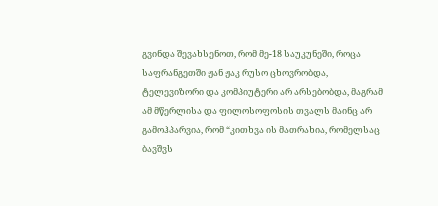გვინდა შევახსენოთ, რომ მე-18 საუკუნეში, როცა საფრანგეთში ჟან ჟაკ რუსო ცხოვრობდა, ტელევიზორი და კომპიუტერი არ არსებობდა, მაგრამ ამ მწერლისა და ფილოსოფოსის თვალს მაინც არ გამოჰპარვია, რომ “კითხვა ის მათრახია, რომელსაც ბავშვს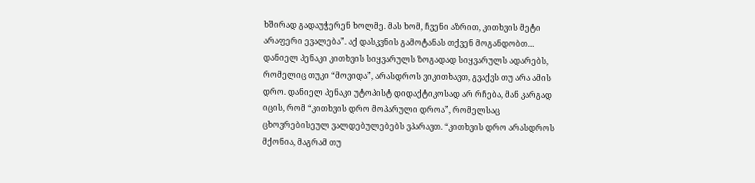ხშირად გადაუჭერენ ხოლმე. მას ხომ, ჩვენი აზრით, კითხვის მეტი არაფერი ევალება”. აქ დასკვნის გამოტანას თქვენ მოგანდობთ… დანიელ პენაკი კითხვის სიყვარულს ზოგადად სიყვარულს ადარებს, რომელიც თუკი “მოვიდა”, არასდროს ვიკითხავთ, გვაქვს თუ არა ამის დრო. დანიელ პენაკი უტოპისტ დიდაქტიკოსად არ რჩება, მან კარგად იცის, რომ “კითხვის დრო მოპარული დროა”, რომელსაც ცხოვრებისეულ ვალდებულებებს ვპარავთ. “კითხვის დრო არასდროს მქონია, მაგრამ თუ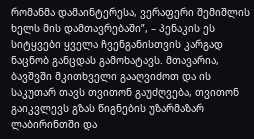რომანმა დამაინტერესა, ვერაფერი შემიშლის ხელს მის დამთავრებაში”, – პენაკის ეს სიტყვები ყველა ჩვენგანისთვის კარგად ნაცნობ განცდას გამოხატავს. მთავარია, ბავშვში მკითხველი გააღვიძოთ და ის საკუთარ თავს თვითონ გაუძღვება, თვითონ გაიკვლევს გზას წიგნების უზარმაზარ ლაბირინთში და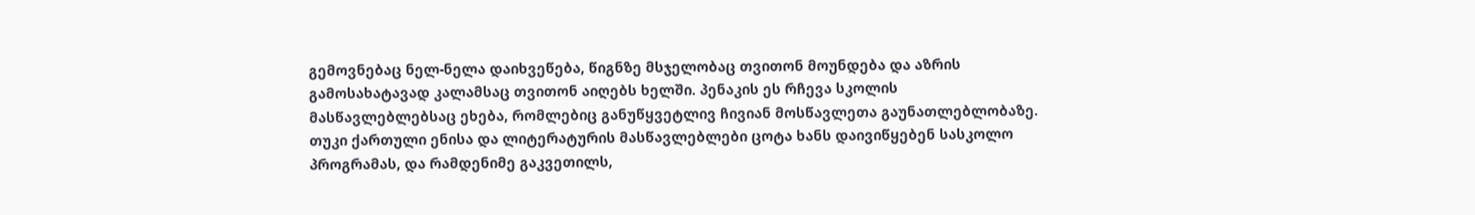გემოვნებაც ნელ-ნელა დაიხვეწება, წიგნზე მსჯელობაც თვითონ მოუნდება და აზრის გამოსახატავად კალამსაც თვითონ აიღებს ხელში. პენაკის ეს რჩევა სკოლის მასწავლებლებსაც ეხება, რომლებიც განუწყვეტლივ ჩივიან მოსწავლეთა გაუნათლებლობაზე. თუკი ქართული ენისა და ლიტერატურის მასწავლებლები ცოტა ხანს დაივიწყებენ სასკოლო პროგრამას, და რამდენიმე გაკვეთილს,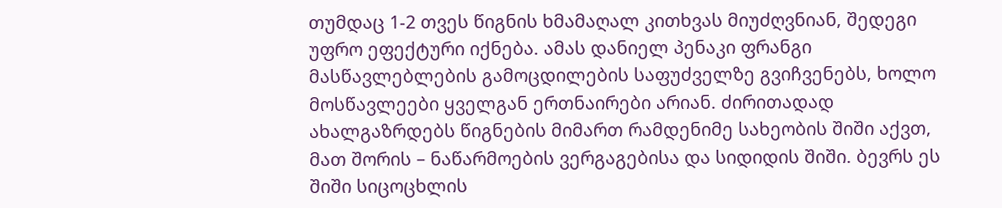თუმდაც 1-2 თვეს წიგნის ხმამაღალ კითხვას მიუძღვნიან, შედეგი უფრო ეფექტური იქნება. ამას დანიელ პენაკი ფრანგი მასწავლებლების გამოცდილების საფუძველზე გვიჩვენებს, ხოლო მოსწავლეები ყველგან ერთნაირები არიან. ძირითადად ახალგაზრდებს წიგნების მიმართ რამდენიმე სახეობის შიში აქვთ, მათ შორის – ნაწარმოების ვერგაგებისა და სიდიდის შიში. ბევრს ეს შიში სიცოცხლის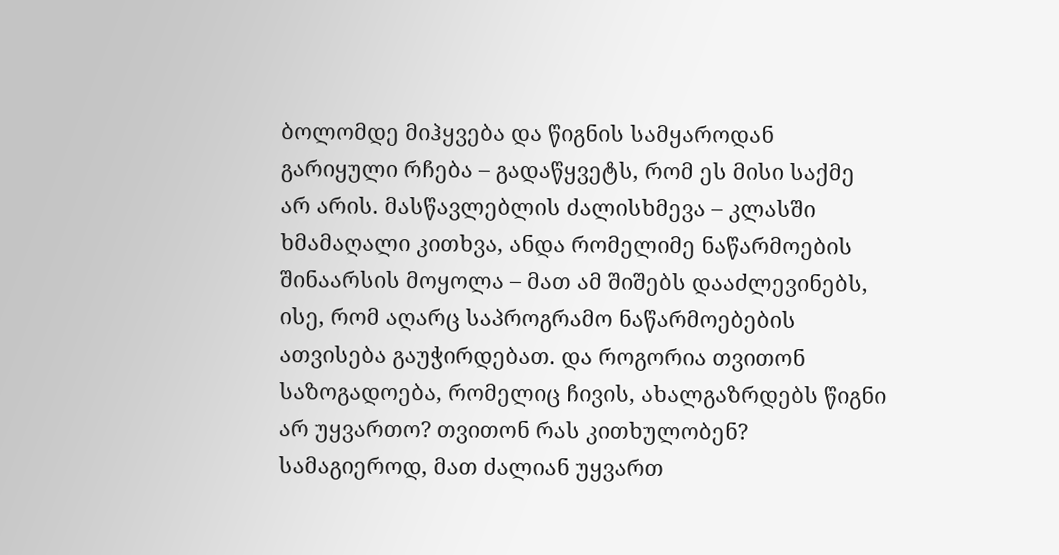ბოლომდე მიჰყვება და წიგნის სამყაროდან გარიყული რჩება – გადაწყვეტს, რომ ეს მისი საქმე არ არის. მასწავლებლის ძალისხმევა – კლასში ხმამაღალი კითხვა, ანდა რომელიმე ნაწარმოების შინაარსის მოყოლა – მათ ამ შიშებს დააძლევინებს, ისე, რომ აღარც საპროგრამო ნაწარმოებების ათვისება გაუჭირდებათ. და როგორია თვითონ საზოგადოება, რომელიც ჩივის, ახალგაზრდებს წიგნი არ უყვართო? თვითონ რას კითხულობენ? სამაგიეროდ, მათ ძალიან უყვართ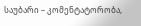საუბარი – კომენტატორობა,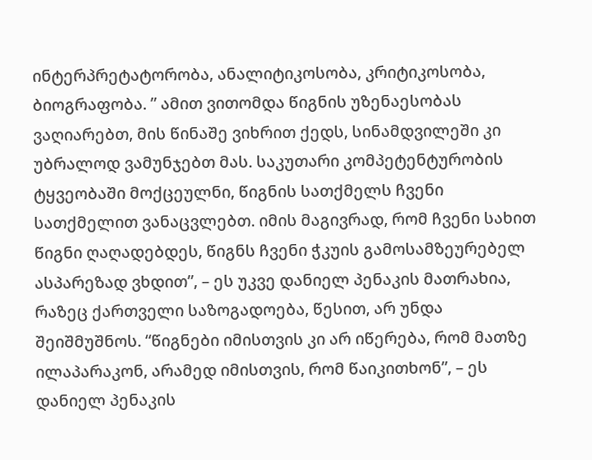ინტერპრეტატორობა, ანალიტიკოსობა, კრიტიკოსობა, ბიოგრაფობა. ” ამით ვითომდა წიგნის უზენაესობას ვაღიარებთ, მის წინაშე ვიხრით ქედს, სინამდვილეში კი უბრალოდ ვამუნჯებთ მას. საკუთარი კომპეტენტურობის ტყვეობაში მოქცეულნი, წიგნის სათქმელს ჩვენი სათქმელით ვანაცვლებთ. იმის მაგივრად, რომ ჩვენი სახით წიგნი ღაღადებდეს, წიგნს ჩვენი ჭკუის გამოსამზეურებელ ასპარეზად ვხდით”, – ეს უკვე დანიელ პენაკის მათრახია, რაზეც ქართველი საზოგადოება, წესით, არ უნდა შეიშმუშნოს. “წიგნები იმისთვის კი არ იწერება, რომ მათზე ილაპარაკონ, არამედ იმისთვის, რომ წაიკითხონ”, – ეს დანიელ პენაკის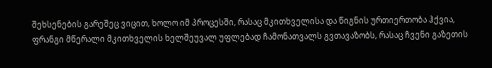შეხსენების გარეშეც ვიცით, ხოლო იმ პროცესში, რასაც მკითხველისა და წიგნის ურთიერთობა ჰქვია, ფრანგი მწერალი მკითხველის ხელშეუვალ უფლებად ჩამონათვალს გვთავაზობს, რასაც ჩვენი გაზეთის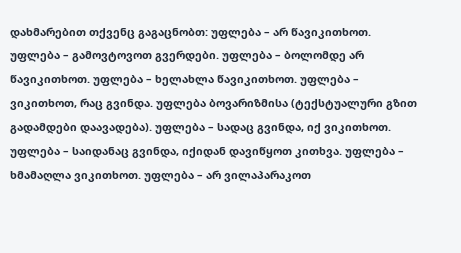დახმარებით თქვენც გაგაცნობთ: უფლება – არ წავიკითხოთ. უფლება – გამოვტოვოთ გვერდები. უფლება – ბოლომდე არ წავიკითხოთ. უფლება – ხელახლა წავიკითხოთ. უფლება – ვიკითხოთ, რაც გვინდა. უფლება ბოვარიზმისა (ტექსტუალური გზით გადამდები დაავადება). უფლება – სადაც გვინდა, იქ ვიკითხოთ. უფლება – საიდანაც გვინდა, იქიდან დავიწყოთ კითხვა. უფლება – ხმამაღლა ვიკითხოთ. უფლება – არ ვილაპარაკოთ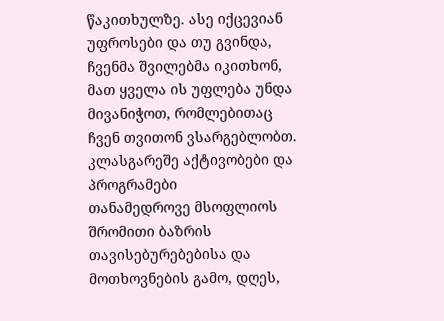წაკითხულზე. ასე იქცევიან უფროსები და თუ გვინდა, ჩვენმა შვილებმა იკითხონ, მათ ყველა ის უფლება უნდა მივანიჭოთ, რომლებითაც ჩვენ თვითონ ვსარგებლობთ.
კლასგარეშე აქტივობები და პროგრამები
თანამედროვე მსოფლიოს შრომითი ბაზრის თავისებურებებისა და მოთხოვნების გამო, დღეს,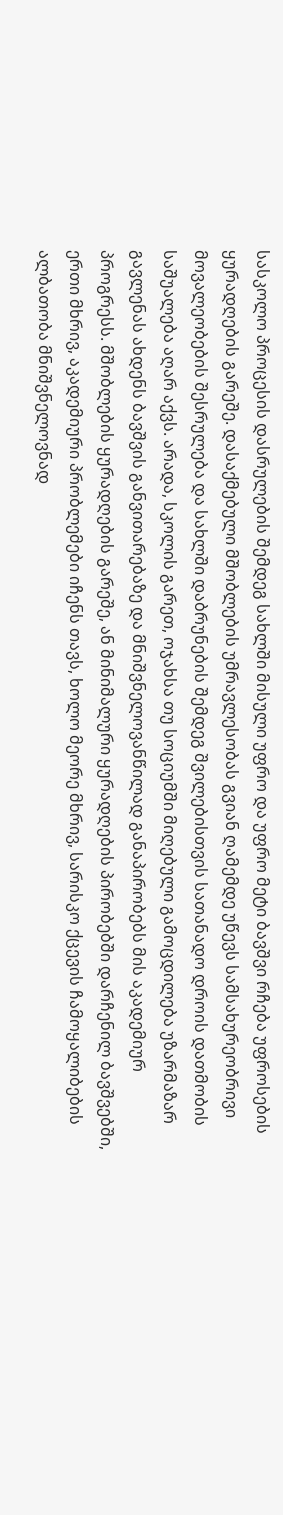სასკოლო პროცესის დასრულების შემდეგ სახლში მისული უფრო და უფრო მეტი ბავშვი რჩება უფროსების ყურადღების გარეშე. დასაქმებული მშობლების უმრავლესობას გვიან ღამემდე უწევს სამსახურეობრივი მოვალეობების შესრულება და სახლში დაბრუნების შემდეგ შვილებისთვის სათანადო დროის დათმობის საშუალება აღარ აქვს. არადა, სკოლის გარეთ, ოჯახსა თუ სოციუმში მიღებული გამოცდილება უზარმაზარ გავლენას ახდენს ბავშვის განვითარებაზე და მნიშვნელოვანწილად განაპირობებს მის აკადემიურ პროგრესს. მშობლების ყურადღების გარეშე, ან მინიმალური ყურადღების პირობებში დარჩენილ ბავშვებში, ერთი მხრივ, აკადემიური პრობლემები იჩენს თავს, ხოლო მეორე მხრივ, სარისკო ქცევის ჩამოყალიბების ალბათობა მნიშვნელოვნად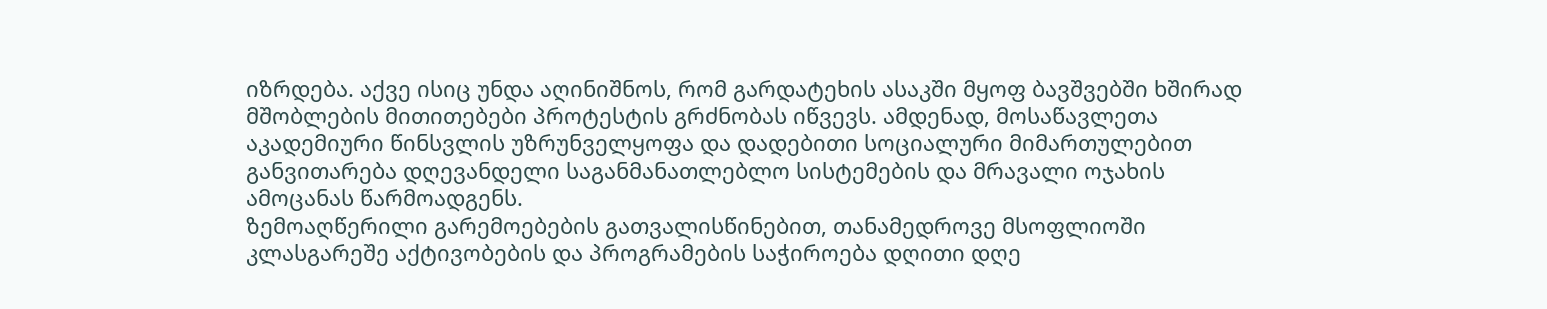იზრდება. აქვე ისიც უნდა აღინიშნოს, რომ გარდატეხის ასაკში მყოფ ბავშვებში ხშირად მშობლების მითითებები პროტესტის გრძნობას იწვევს. ამდენად, მოსაწავლეთა აკადემიური წინსვლის უზრუნველყოფა და დადებითი სოციალური მიმართულებით განვითარება დღევანდელი საგანმანათლებლო სისტემების და მრავალი ოჯახის ამოცანას წარმოადგენს.
ზემოაღწერილი გარემოებების გათვალისწინებით, თანამედროვე მსოფლიოში კლასგარეშე აქტივობების და პროგრამების საჭიროება დღითი დღე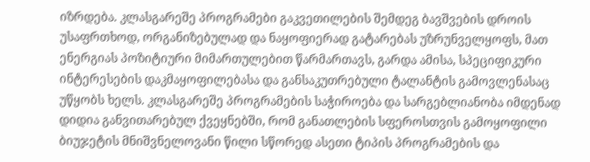იზრდება. კლასგარეშე პროგრამები გაკვეთილების შემდეგ ბავშვების დროის უსაფრთხოდ, ორგანიზებულად და ნაყოფიერად გატარებას უზრუნველყოფს, მათ ენერგიას პოზიტიური მიმართულებით წარმართავს, გარდა ამისა, სპეციფიკური ინტერესების დაკმაყოფილებასა და განსაკუთრებული ტალანტის გამოვლენასაც უწყობს ხელს. კლასგარეშე პროგრამების საჭიროება და სარგებლიანობა იმდენად დიდია განვითარებულ ქვეყნებში, რომ განათლების სფეროსთვის გამოყოფილი ბიუჯეტის მნიშვნელოვანი წილი სწორედ ასეთი ტიპის პროგრამების და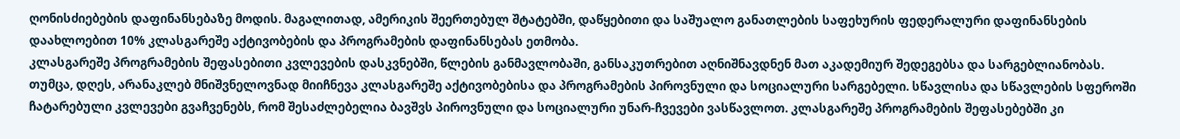ღონისძიებების დაფინანსებაზე მოდის. მაგალითად, ამერიკის შეერთებულ შტატებში, დაწყებითი და საშუალო განათლების საფეხურის ფედერალური დაფინანსების დაახლოებით 10% კლასგარეშე აქტივობების და პროგრამების დაფინანსებას ეთმობა.
კლასგარეშე პროგრამების შეფასებითი კვლევების დასკვნებში, წლების განმავლობაში, განსაკუთრებით აღნიშნავდნენ მათ აკადემიურ შედეგებსა და სარგებლიანობას. თუმცა, დღეს, არანაკლებ მნიშვნელოვნად მიიჩნევა კლასგარეშე აქტივობებისა და პროგრამების პიროვნული და სოციალური სარგებელი. სწავლისა და სწავლების სფეროში ჩატარებული კვლევები გვაჩვენებს, რომ შესაძლებელია ბავშვს პიროვნული და სოციალური უნარ-ჩვევები ვასწავლოთ. კლასგარეშე პროგრამების შეფასებებში კი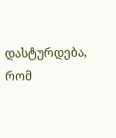დასტურდება, რომ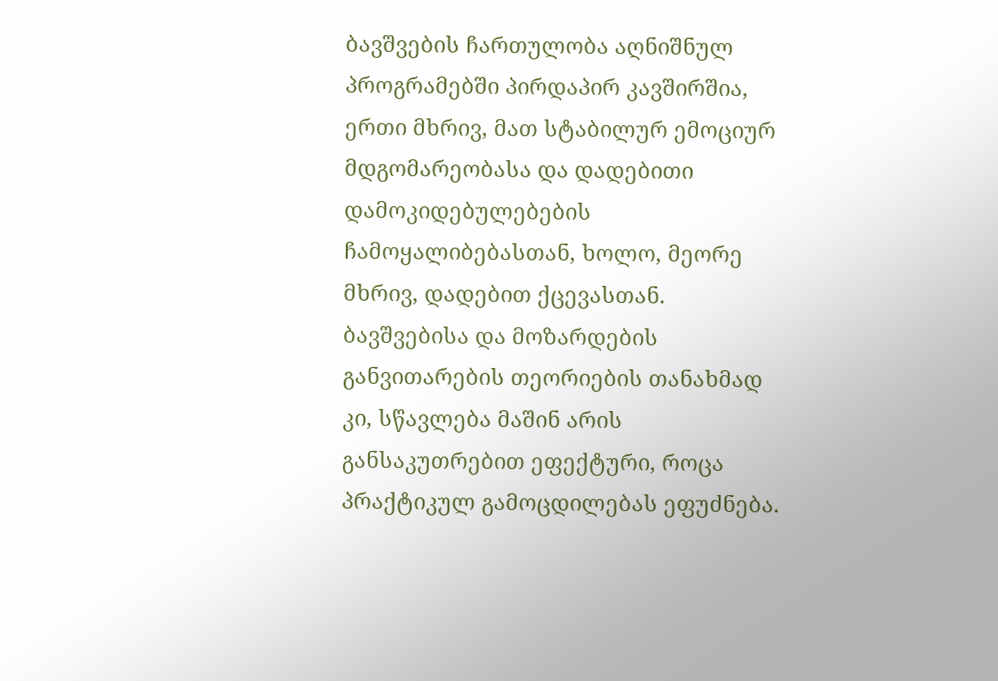ბავშვების ჩართულობა აღნიშნულ პროგრამებში პირდაპირ კავშირშია, ერთი მხრივ, მათ სტაბილურ ემოციურ მდგომარეობასა და დადებითი დამოკიდებულებების ჩამოყალიბებასთან, ხოლო, მეორე მხრივ, დადებით ქცევასთან.
ბავშვებისა და მოზარდების განვითარების თეორიების თანახმად კი, სწავლება მაშინ არის განსაკუთრებით ეფექტური, როცა პრაქტიკულ გამოცდილებას ეფუძნება.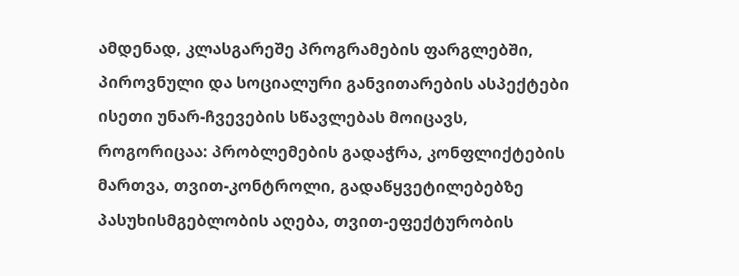ამდენად, კლასგარეშე პროგრამების ფარგლებში, პიროვნული და სოციალური განვითარების ასპექტები ისეთი უნარ-ჩვევების სწავლებას მოიცავს, როგორიცაა: პრობლემების გადაჭრა, კონფლიქტების მართვა, თვით-კონტროლი, გადაწყვეტილებებზე პასუხისმგებლობის აღება, თვით-ეფექტურობის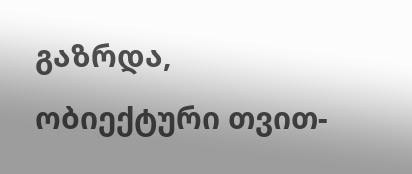გაზრდა, ობიექტური თვით-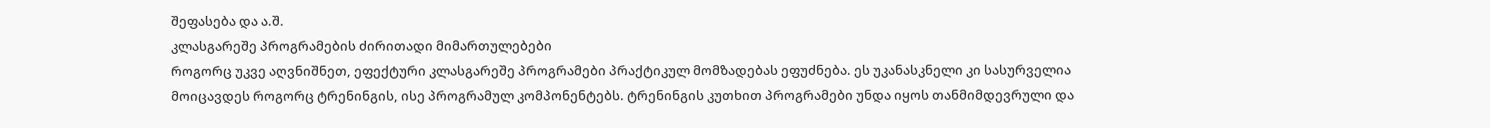შეფასება და ა.შ.
კლასგარეშე პროგრამების ძირითადი მიმართულებები
როგორც უკვე აღვნიშნეთ, ეფექტური კლასგარეშე პროგრამები პრაქტიკულ მომზადებას ეფუძნება. ეს უკანასკნელი კი სასურველია მოიცავდეს როგორც ტრენინგის, ისე პროგრამულ კომპონენტებს. ტრენინგის კუთხით პროგრამები უნდა იყოს თანმიმდევრული და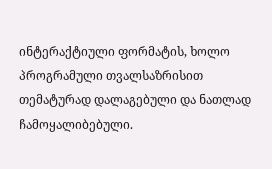ინტერაქტიული ფორმატის, ხოლო პროგრამული თვალსაზრისით თემატურად დალაგებული და ნათლად ჩამოყალიბებული.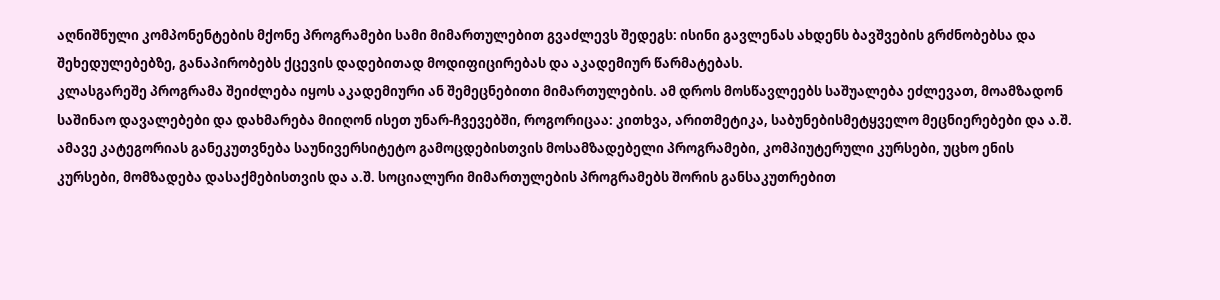აღნიშნული კომპონენტების მქონე პროგრამები სამი მიმართულებით გვაძლევს შედეგს: ისინი გავლენას ახდენს ბავშვების გრძნობებსა და შეხედულებებზე, განაპირობებს ქცევის დადებითად მოდიფიცირებას და აკადემიურ წარმატებას.
კლასგარეშე პროგრამა შეიძლება იყოს აკადემიური ან შემეცნებითი მიმართულების. ამ დროს მოსწავლეებს საშუალება ეძლევათ, მოამზადონ საშინაო დავალებები და დახმარება მიიღონ ისეთ უნარ-ჩვევებში, როგორიცაა: კითხვა, არითმეტიკა, საბუნებისმეტყველო მეცნიერებები და ა.შ. ამავე კატეგორიას განეკუთვნება საუნივერსიტეტო გამოცდებისთვის მოსამზადებელი პროგრამები, კომპიუტერული კურსები, უცხო ენის კურსები, მომზადება დასაქმებისთვის და ა.შ. სოციალური მიმართულების პროგრამებს შორის განსაკუთრებით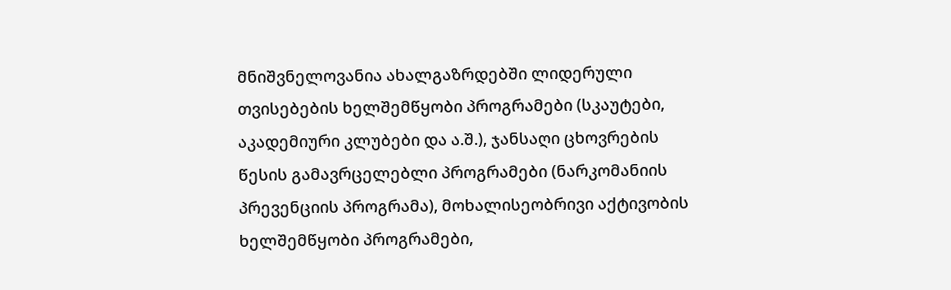მნიშვნელოვანია ახალგაზრდებში ლიდერული თვისებების ხელშემწყობი პროგრამები (სკაუტები, აკადემიური კლუბები და ა.შ.), ჯანსაღი ცხოვრების წესის გამავრცელებლი პროგრამები (ნარკომანიის პრევენციის პროგრამა), მოხალისეობრივი აქტივობის ხელშემწყობი პროგრამები,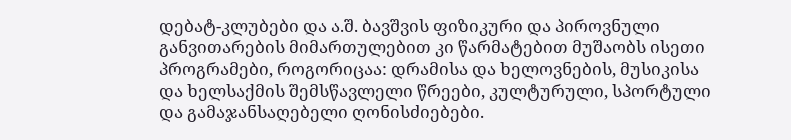დებატ-კლუბები და ა.შ. ბავშვის ფიზიკური და პიროვნული განვითარების მიმართულებით კი წარმატებით მუშაობს ისეთი პროგრამები, როგორიცაა: დრამისა და ხელოვნების, მუსიკისა და ხელსაქმის შემსწავლელი წრეები, კულტურული, სპორტული და გამაჯანსაღებელი ღონისძიებები.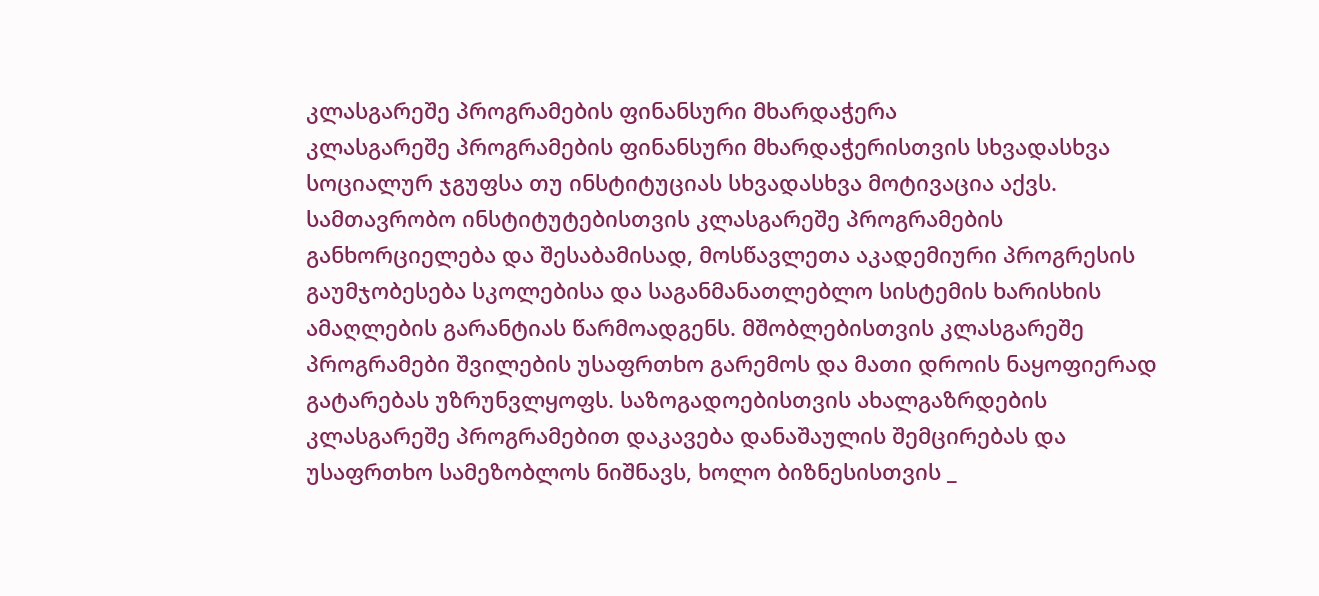კლასგარეშე პროგრამების ფინანსური მხარდაჭერა
კლასგარეშე პროგრამების ფინანსური მხარდაჭერისთვის სხვადასხვა სოციალურ ჯგუფსა თუ ინსტიტუციას სხვადასხვა მოტივაცია აქვს. სამთავრობო ინსტიტუტებისთვის კლასგარეშე პროგრამების განხორციელება და შესაბამისად, მოსწავლეთა აკადემიური პროგრესის გაუმჯობესება სკოლებისა და საგანმანათლებლო სისტემის ხარისხის ამაღლების გარანტიას წარმოადგენს. მშობლებისთვის კლასგარეშე პროგრამები შვილების უსაფრთხო გარემოს და მათი დროის ნაყოფიერად გატარებას უზრუნვლყოფს. საზოგადოებისთვის ახალგაზრდების კლასგარეშე პროგრამებით დაკავება დანაშაულის შემცირებას და უსაფრთხო სამეზობლოს ნიშნავს, ხოლო ბიზნესისთვის _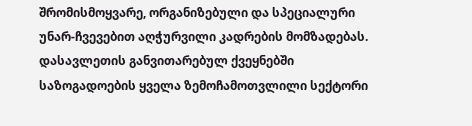შრომისმოყვარე, ორგანიზებული და სპეციალური უნარ-ჩვევებით აღჭურვილი კადრების მომზადებას.
დასავლეთის განვითარებულ ქვეყნებში საზოგადოების ყველა ზემოჩამოთვლილი სექტორი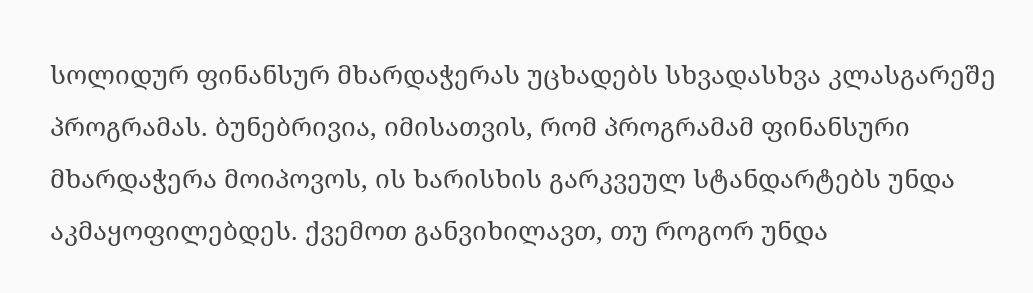სოლიდურ ფინანსურ მხარდაჭერას უცხადებს სხვადასხვა კლასგარეშე პროგრამას. ბუნებრივია, იმისათვის, რომ პროგრამამ ფინანსური მხარდაჭერა მოიპოვოს, ის ხარისხის გარკვეულ სტანდარტებს უნდა აკმაყოფილებდეს. ქვემოთ განვიხილავთ, თუ როგორ უნდა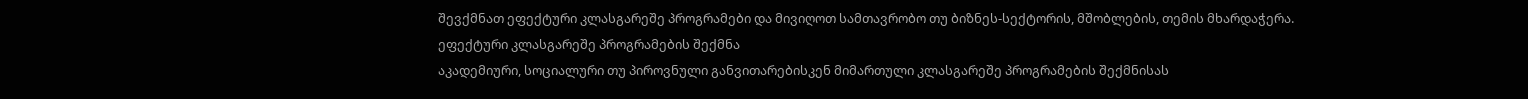შევქმნათ ეფექტური კლასგარეშე პროგრამები და მივიღოთ სამთავრობო თუ ბიზნეს-სექტორის, მშობლების, თემის მხარდაჭერა.
ეფექტური კლასგარეშე პროგრამების შექმნა
აკადემიური, სოციალური თუ პიროვნული განვითარებისკენ მიმართული კლასგარეშე პროგრამების შექმნისას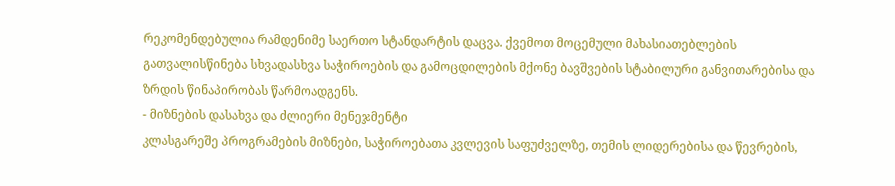რეკომენდებულია რამდენიმე საერთო სტანდარტის დაცვა. ქვემოთ მოცემული მახასიათებლების გათვალისწინება სხვადასხვა საჭიროების და გამოცდილების მქონე ბავშვების სტაბილური განვითარებისა და ზრდის წინაპირობას წარმოადგენს.
- მიზნების დასახვა და ძლიერი მენეჯმენტი
კლასგარეშე პროგრამების მიზნები, საჭიროებათა კვლევის საფუძველზე, თემის ლიდერებისა და წევრების,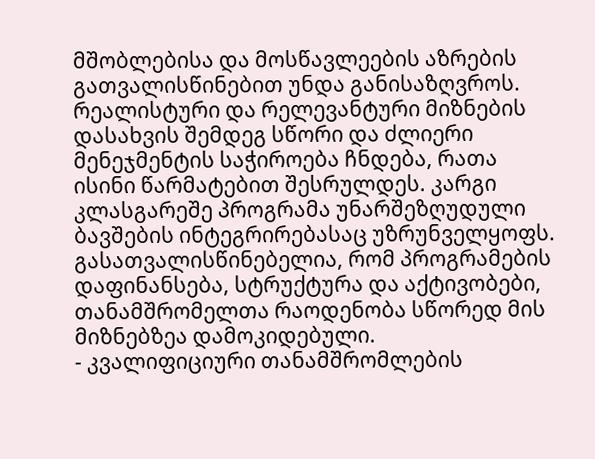მშობლებისა და მოსწავლეების აზრების გათვალისწინებით უნდა განისაზღვროს. რეალისტური და რელევანტური მიზნების დასახვის შემდეგ სწორი და ძლიერი მენეჯმენტის საჭიროება ჩნდება, რათა ისინი წარმატებით შესრულდეს. კარგი კლასგარეშე პროგრამა უნარშეზღუდული ბავშების ინტეგრირებასაც უზრუნველყოფს. გასათვალისწინებელია, რომ პროგრამების დაფინანსება, სტრუქტურა და აქტივობები, თანამშრომელთა რაოდენობა სწორედ მის მიზნებზეა დამოკიდებული.
- კვალიფიციური თანამშრომლების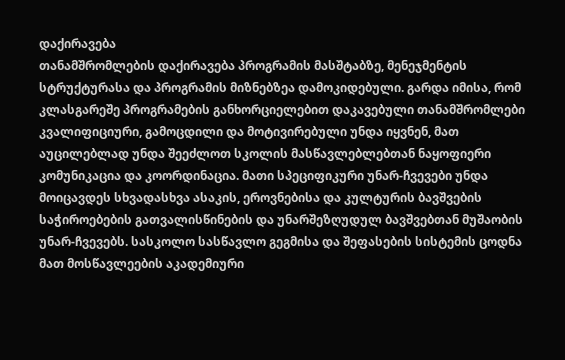დაქირავება
თანამშრომლების დაქირავება პროგრამის მასშტაბზე, მენეჯმენტის სტრუქტურასა და პროგრამის მიზნებზეა დამოკიდებული. გარდა იმისა, რომ კლასგარეშე პროგრამების განხორციელებით დაკავებული თანამშრომლები კვალიფიციური, გამოცდილი და მოტივირებული უნდა იყვნენ, მათ აუცილებლად უნდა შეეძლოთ სკოლის მასწავლებლებთან ნაყოფიერი კომუნიკაცია და კოორდინაცია. მათი სპეციფიკური უნარ-ჩვევები უნდა მოიცავდეს სხვადასხვა ასაკის, ეროვნებისა და კულტურის ბავშვების საჭიროებების გათვალისწინების და უნარშეზღუდულ ბავშვებთან მუშაობის უნარ-ჩვევებს. სასკოლო სასწავლო გეგმისა და შეფასების სისტემის ცოდნა მათ მოსწავლეების აკადემიური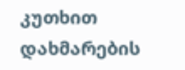კუთხით დახმარების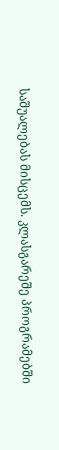საშუალებას მისცემს. კლასგარეშე პროგრამებში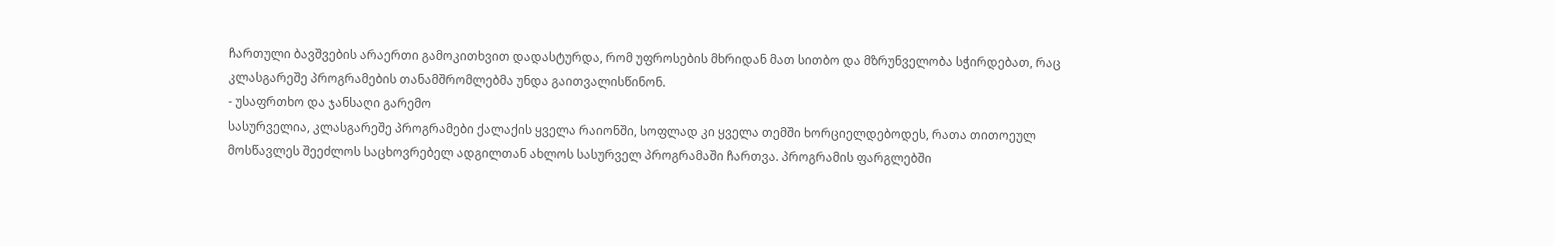ჩართული ბავშვების არაერთი გამოკითხვით დადასტურდა, რომ უფროსების მხრიდან მათ სითბო და მზრუნველობა სჭირდებათ, რაც კლასგარეშე პროგრამების თანამშრომლებმა უნდა გაითვალისწინონ.
- უსაფრთხო და ჯანსაღი გარემო
სასურველია, კლასგარეშე პროგრამები ქალაქის ყველა რაიონში, სოფლად კი ყველა თემში ხორციელდებოდეს, რათა თითოეულ მოსწავლეს შეეძლოს საცხოვრებელ ადგილთან ახლოს სასურველ პროგრამაში ჩართვა. პროგრამის ფარგლებში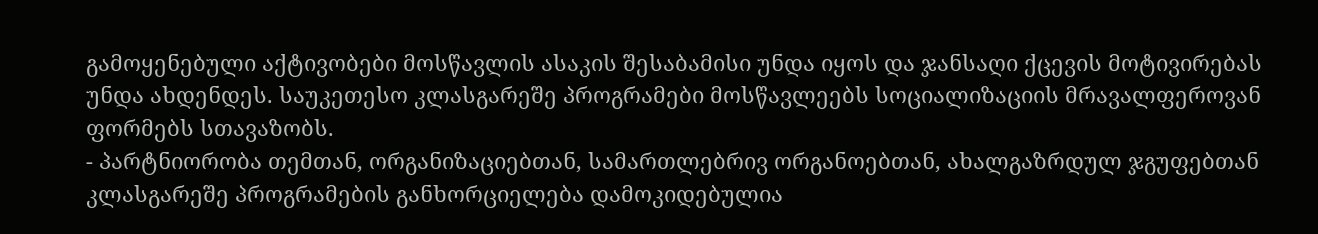გამოყენებული აქტივობები მოსწავლის ასაკის შესაბამისი უნდა იყოს და ჯანსაღი ქცევის მოტივირებას უნდა ახდენდეს. საუკეთესო კლასგარეშე პროგრამები მოსწავლეებს სოციალიზაციის მრავალფეროვან ფორმებს სთავაზობს.
- პარტნიორობა თემთან, ორგანიზაციებთან, სამართლებრივ ორგანოებთან, ახალგაზრდულ ჯგუფებთან
კლასგარეშე პროგრამების განხორციელება დამოკიდებულია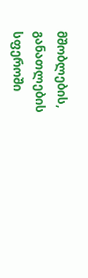მშობლების, განათლების სფეროში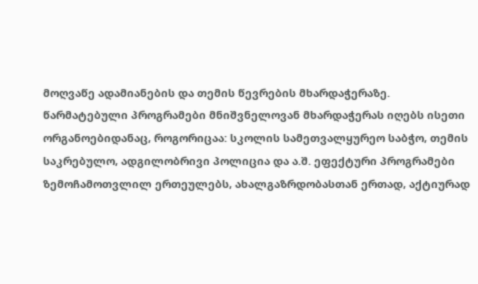მოღვაწე ადამიანების და თემის წევრების მხარდაჭერაზე. წარმატებული პროგრამები მნიშვნელოვან მხარდაჭერას იღებს ისეთი ორგანოებიდანაც, როგორიცაა: სკოლის სამეთვალყურეო საბჭო, თემის საკრებულო, ადგილობრივი პოლიცია და ა.შ. ეფექტური პროგრამები ზემოჩამოთვლილ ერთეულებს, ახალგაზრდობასთან ერთად, აქტიურად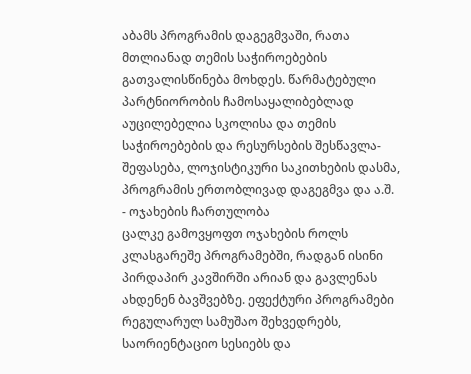აბამს პროგრამის დაგეგმვაში, რათა მთლიანად თემის საჭიროებების გათვალისწინება მოხდეს. წარმატებული პარტნიორობის ჩამოსაყალიბებლად აუცილებელია სკოლისა და თემის საჭიროებების და რესურსების შესწავლა-შეფასება, ლოჯისტიკური საკითხების დასმა, პროგრამის ერთობლივად დაგეგმვა და ა.შ.
- ოჯახების ჩართულობა
ცალკე გამოვყოფთ ოჯახების როლს კლასგარეშე პროგრამებში, რადგან ისინი პირდაპირ კავშირში არიან და გავლენას ახდენენ ბავშვებზე. ეფექტური პროგრამები რეგულარულ სამუშაო შეხვედრებს, საორიენტაციო სესიებს და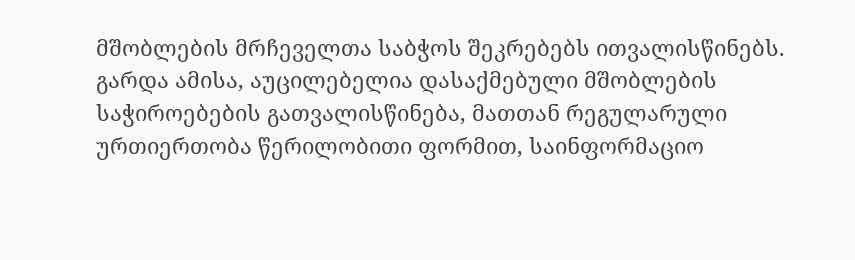მშობლების მრჩეველთა საბჭოს შეკრებებს ითვალისწინებს. გარდა ამისა, აუცილებელია დასაქმებული მშობლების საჭიროებების გათვალისწინება, მათთან რეგულარული ურთიერთობა წერილობითი ფორმით, საინფორმაციო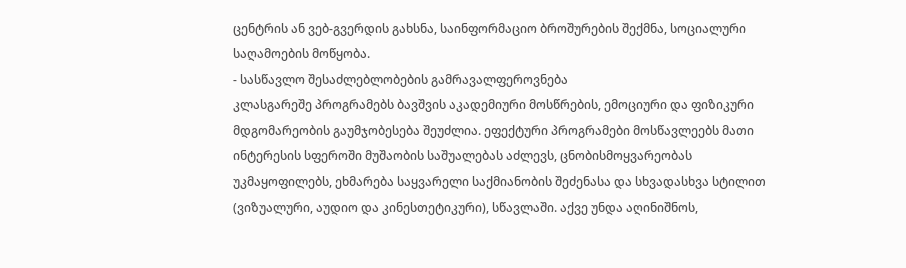ცენტრის ან ვებ-გვერდის გახსნა, საინფორმაციო ბროშურების შექმნა, სოციალური საღამოების მოწყობა.
- სასწავლო შესაძლებლობების გამრავალფეროვნება
კლასგარეშე პროგრამებს ბავშვის აკადემიური მოსწრების, ემოციური და ფიზიკური მდგომარეობის გაუმჯობესება შეუძლია. ეფექტური პროგრამები მოსწავლეებს მათი ინტერესის სფეროში მუშაობის საშუალებას აძლევს, ცნობისმოყვარეობას უკმაყოფილებს, ეხმარება საყვარელი საქმიანობის შეძენასა და სხვადასხვა სტილით (ვიზუალური, აუდიო და კინესთეტიკური), სწავლაში. აქვე უნდა აღინიშნოს,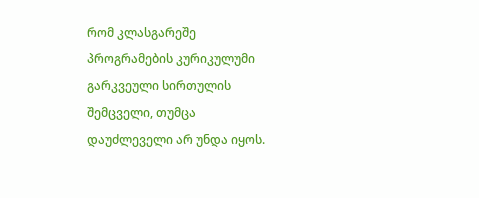რომ კლასგარეშე პროგრამების კურიკულუმი გარკვეული სირთულის შემცველი, თუმცა დაუძლეველი არ უნდა იყოს.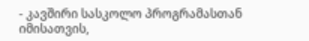- კავშირი სასკოლო პროგრამასთან
იმისათვის,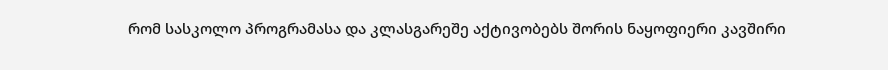რომ სასკოლო პროგრამასა და კლასგარეშე აქტივობებს შორის ნაყოფიერი კავშირი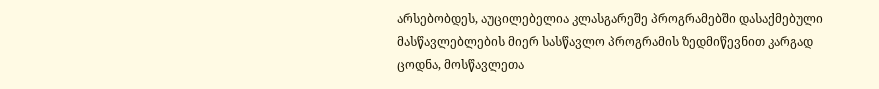არსებობდეს, აუცილებელია კლასგარეშე პროგრამებში დასაქმებული მასწავლებლების მიერ სასწავლო პროგრამის ზედმიწევნით კარგად ცოდნა, მოსწავლეთა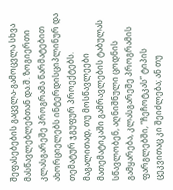შეფასებების გაცვლა-გამოცვლა სხვა მასწავლებლებთან და.შ. ზოგიერთი კლასგარეშე პროგრამა წარმატებით ახორციელებს ინტერდისციპლინურ და თემატურ ჯგუფურ პროექტებს. მაგალითად, თუ მოსწავლეები მათემატიკაში გამრავლების ტაბულას სწავლობენ, აღნიშნული ცოდნის გამყარება, კლასგარეშე პროგრამის ფარგლებში, “ჩეჩოტკას” ტიპის ცეკვითაც კი შეიძლება; ან თუ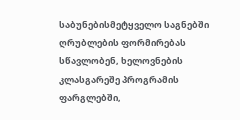საბუნებისმეტყველო საგნებში ღრუბლების ფორმირებას სწავლობენ, ხელოვნების კლასგარეშე პროგრამის ფარგლებში,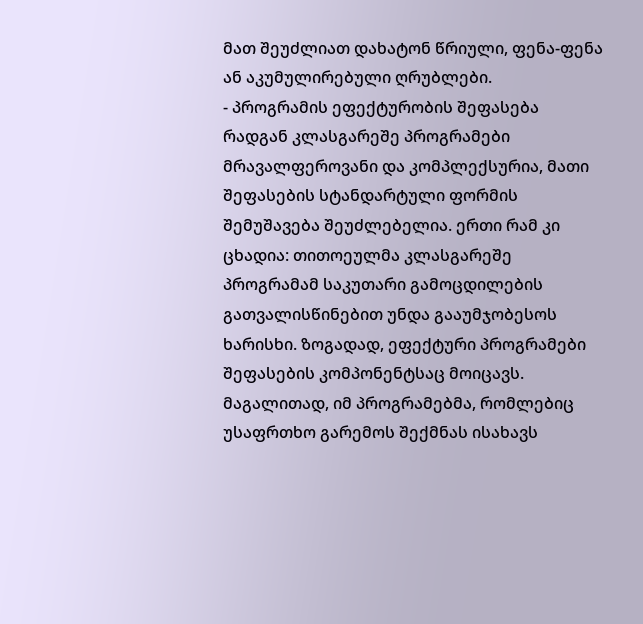მათ შეუძლიათ დახატონ წრიული, ფენა-ფენა ან აკუმულირებული ღრუბლები.
- პროგრამის ეფექტურობის შეფასება
რადგან კლასგარეშე პროგრამები მრავალფეროვანი და კომპლექსურია, მათი შეფასების სტანდარტული ფორმის შემუშავება შეუძლებელია. ერთი რამ კი ცხადია: თითოეულმა კლასგარეშე პროგრამამ საკუთარი გამოცდილების გათვალისწინებით უნდა გააუმჯობესოს ხარისხი. ზოგადად, ეფექტური პროგრამები შეფასების კომპონენტსაც მოიცავს. მაგალითად, იმ პროგრამებმა, რომლებიც უსაფრთხო გარემოს შექმნას ისახავს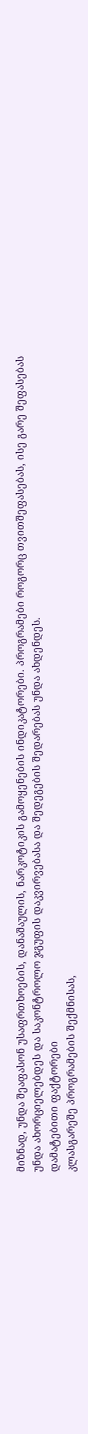მიზნად, უნდა შეაფასონ უსაფრთხოების, დანაშაულის, ნარკოტიკის გამოყენების ინდიკატორები. პროგრამები როგორც თვითშეფასებას, ისე გარე შეფასებას უნდა ახორციელებდეს და საკონტროლო ჯგუფის დაკვირვებასა და შედეგების შედარებას უნდა ახდენდეს.
დამატებითი ფაქტორები
კლასგარეშე პროგრამების შექმნისას,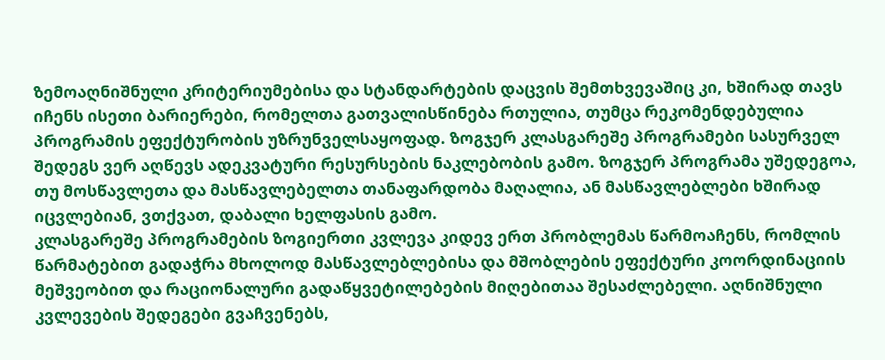ზემოაღნიშნული კრიტერიუმებისა და სტანდარტების დაცვის შემთხვევაშიც კი, ხშირად თავს იჩენს ისეთი ბარიერები, რომელთა გათვალისწინება რთულია, თუმცა რეკომენდებულია პროგრამის ეფექტურობის უზრუნველსაყოფად. ზოგჯერ კლასგარეშე პროგრამები სასურველ შედეგს ვერ აღწევს ადეკვატური რესურსების ნაკლებობის გამო. ზოგჯერ პროგრამა უშედეგოა, თუ მოსწავლეთა და მასწავლებელთა თანაფარდობა მაღალია, ან მასწავლებლები ხშირად იცვლებიან, ვთქვათ, დაბალი ხელფასის გამო.
კლასგარეშე პროგრამების ზოგიერთი კვლევა კიდევ ერთ პრობლემას წარმოაჩენს, რომლის წარმატებით გადაჭრა მხოლოდ მასწავლებლებისა და მშობლების ეფექტური კოორდინაციის მეშვეობით და რაციონალური გადაწყვეტილებების მიღებითაა შესაძლებელი. აღნიშნული კვლევების შედეგები გვაჩვენებს,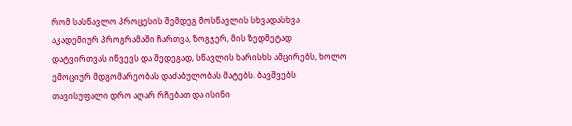რომ სასწავლო პროცესის შემდეგ მოსწავლის სხვადასხვა აკადემიურ პროგრამაში ჩართვა, ზოგჯერ, მის ზედმეტად დატვირთვას იწვევს და შედეგად, სწავლის ხარისხს ამცირებს, ხოლო ემოციურ მდგომარეობას დაძაბულობას მატებს. ბავშვებს თავისუფალი დრო აღარ რჩებათ და ისინი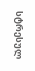სტრესულ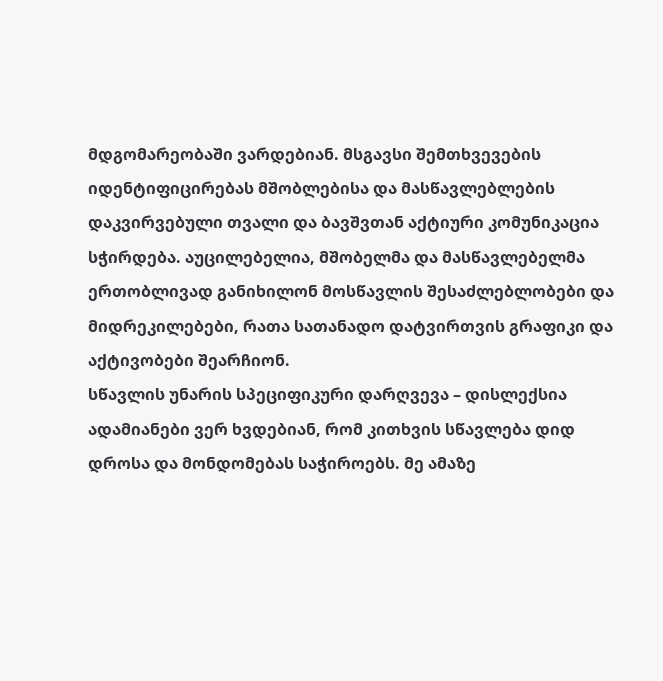მდგომარეობაში ვარდებიან. მსგავსი შემთხვევების იდენტიფიცირებას მშობლებისა და მასწავლებლების დაკვირვებული თვალი და ბავშვთან აქტიური კომუნიკაცია სჭირდება. აუცილებელია, მშობელმა და მასწავლებელმა ერთობლივად განიხილონ მოსწავლის შესაძლებლობები და მიდრეკილებები, რათა სათანადო დატვირთვის გრაფიკი და აქტივობები შეარჩიონ.
სწავლის უნარის სპეციფიკური დარღვევა – დისლექსია
ადამიანები ვერ ხვდებიან, რომ კითხვის სწავლება დიდ დროსა და მონდომებას საჭიროებს. მე ამაზე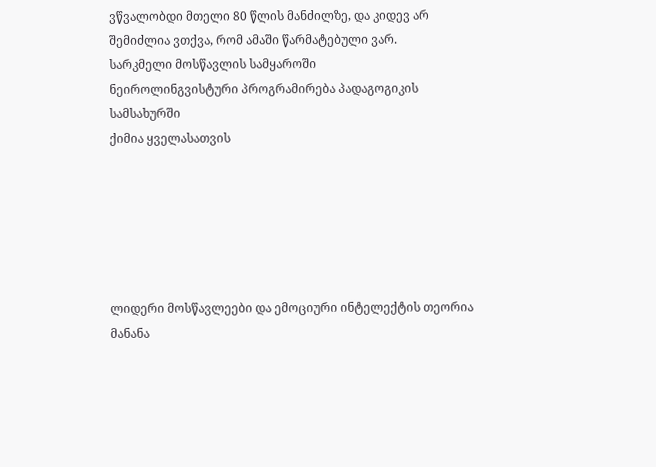ვწვალობდი მთელი 80 წლის მანძილზე, და კიდევ არ შემიძლია ვთქვა, რომ ამაში წარმატებული ვარ.
სარკმელი მოსწავლის სამყაროში
ნეიროლინგვისტური პროგრამირება პადაგოგიკის სამსახურში
ქიმია ყველასათვის






ლიდერი მოსწავლეები და ემოციური ინტელექტის თეორია
მანანა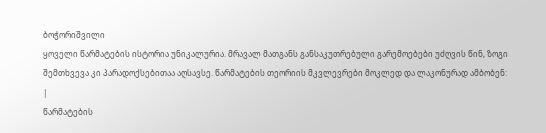ბოჭორიშვილი
ყოველი წარმატების ისტორია უნიკალურია. მრავალ მათგანს განსაკუთრებული გარემოებები უძღვის წინ, ზოგი შემთხვევა კი პარადოქსებითაა აღსავსე. წარმატების თეორიის მკვლევრები მოკლედ და ლაკონურად ამბობენ:
|
წარმატების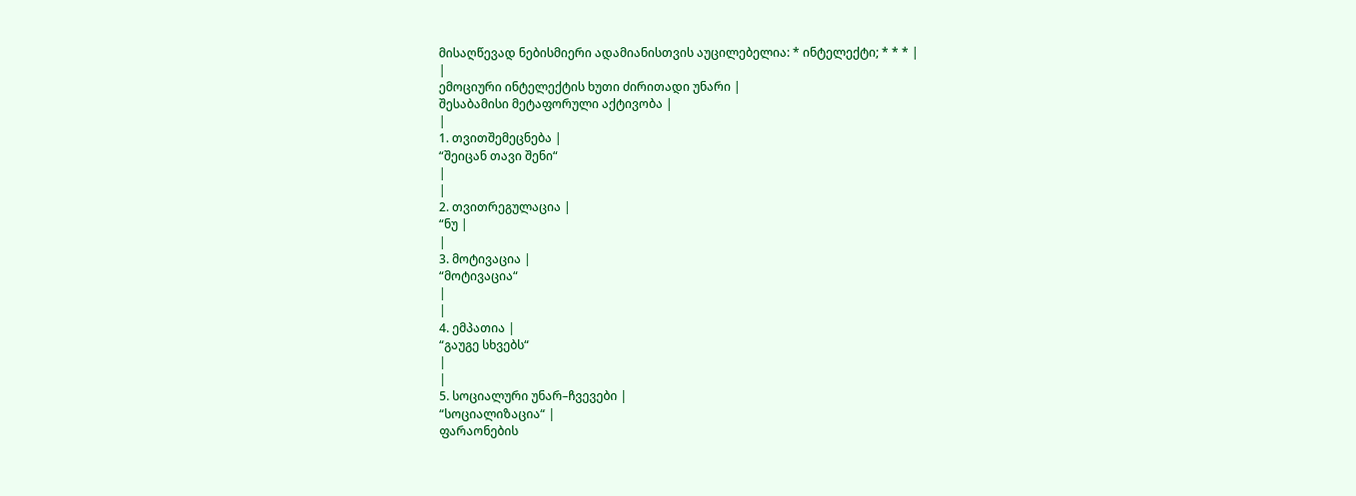მისაღწევად ნებისმიერი ადამიანისთვის აუცილებელია: * ინტელექტი; * * * |
|
ემოციური ინტელექტის ხუთი ძირითადი უნარი |
შესაბამისი მეტაფორული აქტივობა |
|
1. თვითშემეცნება |
“შეიცან თავი შენი“
|
|
2. თვითრეგულაცია |
“ნუ |
|
3. მოტივაცია |
“მოტივაცია“
|
|
4. ემპათია |
“გაუგე სხვებს“
|
|
5. სოციალური უნარ–ჩვევები |
“სოციალიზაცია“ |
ფარაონების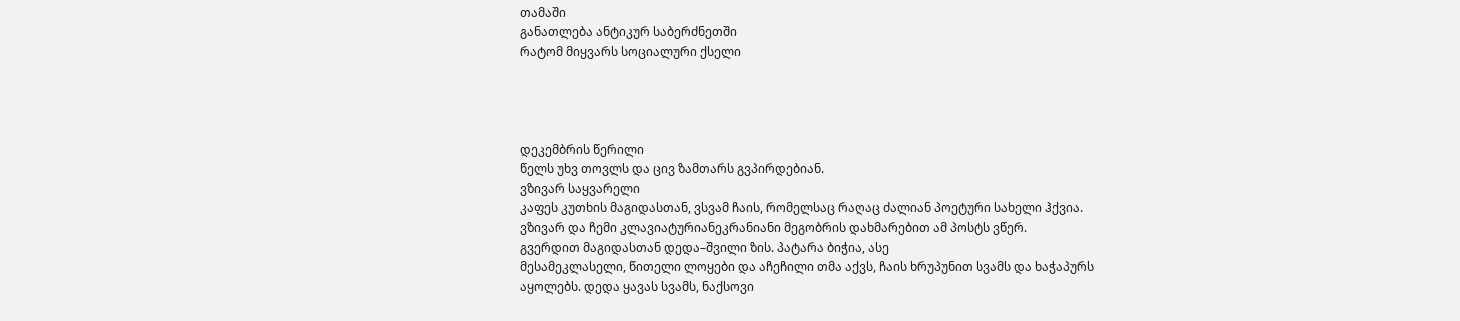თამაში
განათლება ანტიკურ საბერძნეთში
რატომ მიყვარს სოციალური ქსელი




დეკემბრის წერილი
წელს უხვ თოვლს და ცივ ზამთარს გვპირდებიან.
ვზივარ საყვარელი
კაფეს კუთხის მაგიდასთან, ვსვამ ჩაის, რომელსაც რაღაც ძალიან პოეტური სახელი ჰქვია.
ვზივარ და ჩემი კლავიატურიანეკრანიანი მეგობრის დახმარებით ამ პოსტს ვწერ.
გვერდით მაგიდასთან დედა–შვილი ზის. პატარა ბიჭია, ასე
მესამეკლასელი, წითელი ლოყები და აჩეჩილი თმა აქვს, ჩაის ხრუპუნით სვამს და ხაჭაპურს
აყოლებს. დედა ყავას სვამს, ნაქსოვი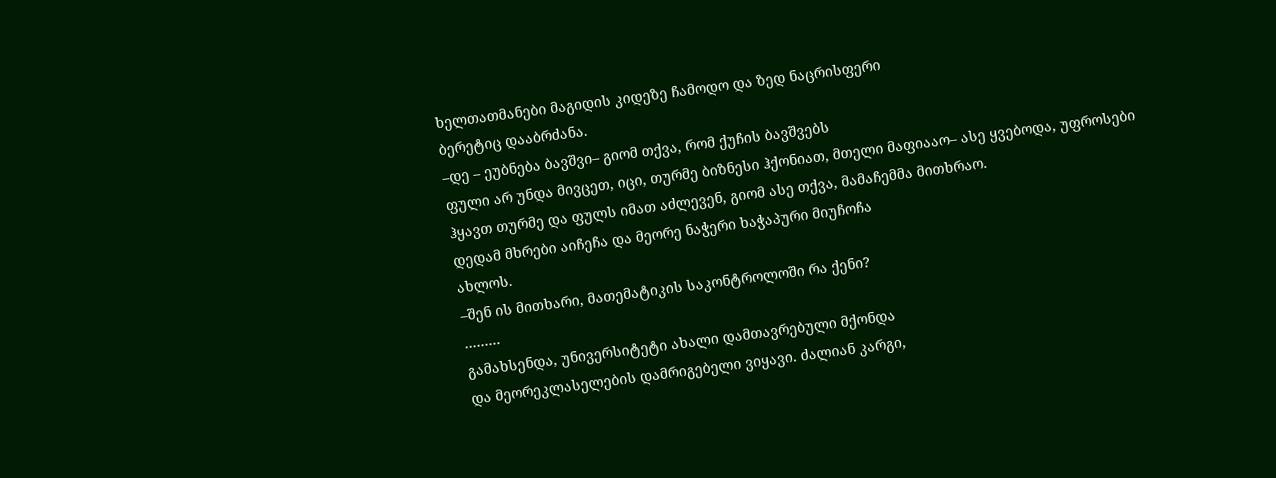ხელთათმანები მაგიდის კიდეზე ჩამოდო და ზედ ნაცრისფერი
ბერეტიც დააბრძანა.
–დე – ეუბნება ბავშვი– გიომ თქვა, რომ ქუჩის ბავშვებს
ფული არ უნდა მივცეთ, იცი, თურმე ბიზნესი ჰქონიათ, მთელი მაფიააო– ასე ყვებოდა, უფროსები
ჰყავთ თურმე და ფულს იმათ აძლევენ, გიომ ასე თქვა, მამაჩემმა მითხრაო.
დედამ მხრები აიჩეჩა და მეორე ნაჭერი ხაჭაპური მიუჩოჩა
ახლოს.
–შენ ის მითხარი, მათემატიკის საკონტროლოში რა ქენი?
………
გამახსენდა, უნივერსიტეტი ახალი დამთავრებული მქონდა
და მეორეკლასელების დამრიგებელი ვიყავი. ძალიან კარგი,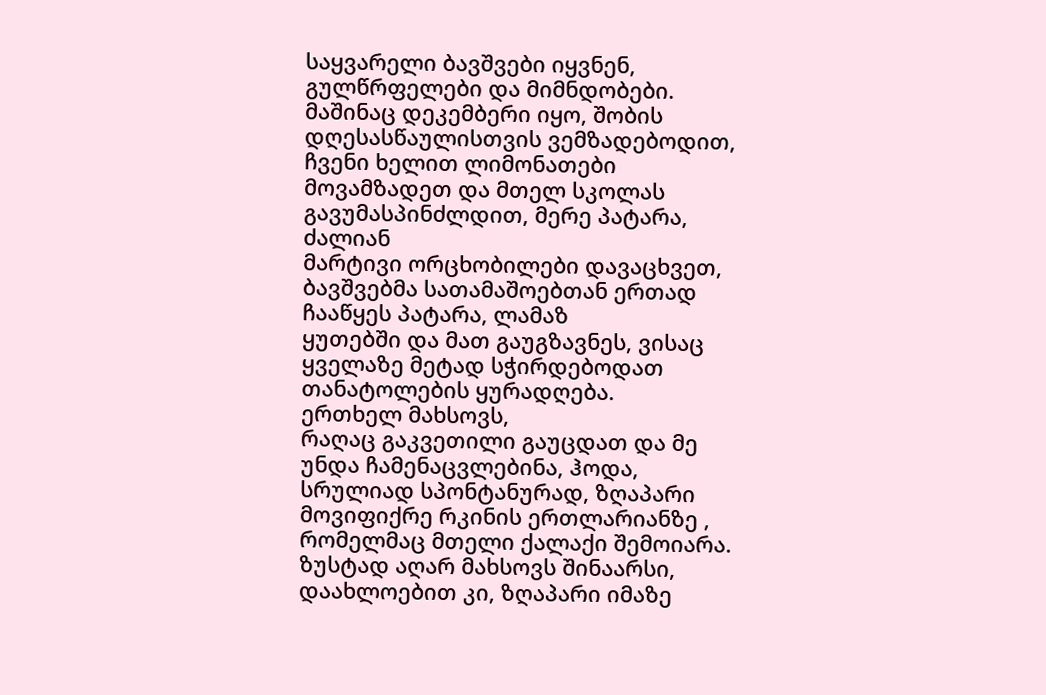საყვარელი ბავშვები იყვნენ,
გულწრფელები და მიმნდობები.
მაშინაც დეკემბერი იყო, შობის დღესასწაულისთვის ვემზადებოდით,
ჩვენი ხელით ლიმონათები მოვამზადეთ და მთელ სკოლას გავუმასპინძლდით, მერე პატარა, ძალიან
მარტივი ორცხობილები დავაცხვეთ, ბავშვებმა სათამაშოებთან ერთად ჩააწყეს პატარა, ლამაზ
ყუთებში და მათ გაუგზავნეს, ვისაც ყველაზე მეტად სჭირდებოდათ თანატოლების ყურადღება.
ერთხელ მახსოვს,
რაღაც გაკვეთილი გაუცდათ და მე უნდა ჩამენაცვლებინა, ჰოდა, სრულიად სპონტანურად, ზღაპარი
მოვიფიქრე რკინის ერთლარიანზე , რომელმაც მთელი ქალაქი შემოიარა.
ზუსტად აღარ მახსოვს შინაარსი, დაახლოებით კი, ზღაპარი იმაზე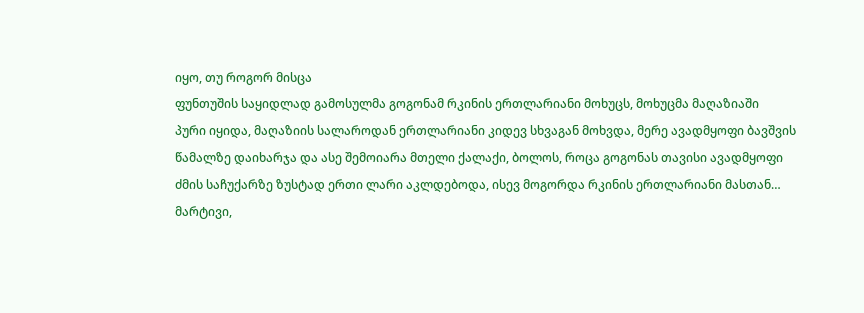იყო, თუ როგორ მისცა
ფუნთუშის საყიდლად გამოსულმა გოგონამ რკინის ერთლარიანი მოხუცს, მოხუცმა მაღაზიაში
პური იყიდა, მაღაზიის სალაროდან ერთლარიანი კიდევ სხვაგან მოხვდა, მერე ავადმყოფი ბავშვის
წამალზე დაიხარჯა და ასე შემოიარა მთელი ქალაქი, ბოლოს, როცა გოგონას თავისი ავადმყოფი
ძმის საჩუქარზე ზუსტად ერთი ლარი აკლდებოდა, ისევ მოგორდა რკინის ერთლარიანი მასთან…
მარტივი,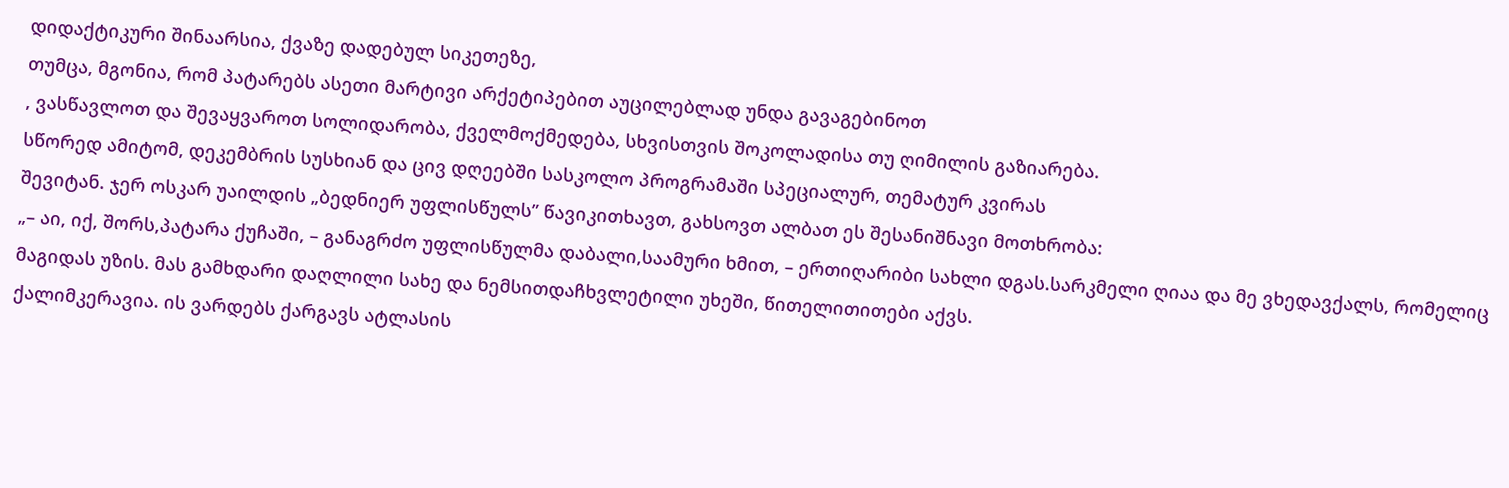დიდაქტიკური შინაარსია, ქვაზე დადებულ სიკეთეზე,
თუმცა, მგონია, რომ პატარებს ასეთი მარტივი არქეტიპებით აუცილებლად უნდა გავაგებინოთ
, ვასწავლოთ და შევაყვაროთ სოლიდარობა, ქველმოქმედება, სხვისთვის შოკოლადისა თუ ღიმილის გაზიარება.
სწორედ ამიტომ, დეკემბრის სუსხიან და ცივ დღეებში სასკოლო პროგრამაში სპეციალურ, თემატურ კვირას
შევიტან. ჯერ ოსკარ უაილდის „ბედნიერ უფლისწულს” წავიკითხავთ, გახსოვთ ალბათ ეს შესანიშნავი მოთხრობა:
„– აი, იქ, შორს,პატარა ქუჩაში, – განაგრძო უფლისწულმა დაბალი,საამური ხმით, – ერთიღარიბი სახლი დგას.სარკმელი ღიაა და მე ვხედავქალს, რომელიც მაგიდას უზის. მას გამხდარი დაღლილი სახე და ნემსითდაჩხვლეტილი უხეში, წითელითითები აქვს.
ქალიმკერავია. ის ვარდებს ქარგავს ატლასის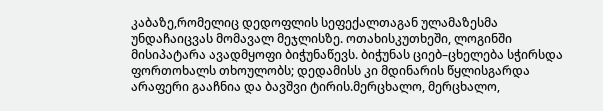კაბაზე,რომელიც დედოფლის სეფექალთაგან ულამაზესმა უნდაჩაიცვას მომავალ მეჯლისზე. ოთახისკუთხეში, ლოგინში მისიპატარა ავადმყოფი ბიჭუნაწევს. ბიჭუნას ციებ–ცხელება სჭირსდა ფორთოხალს თხოულობს; დედამისს კი მდინარის წყლისგარდა არაფერი გააჩნია და ბავშვი ტირის.მერცხალო, მერცხალო,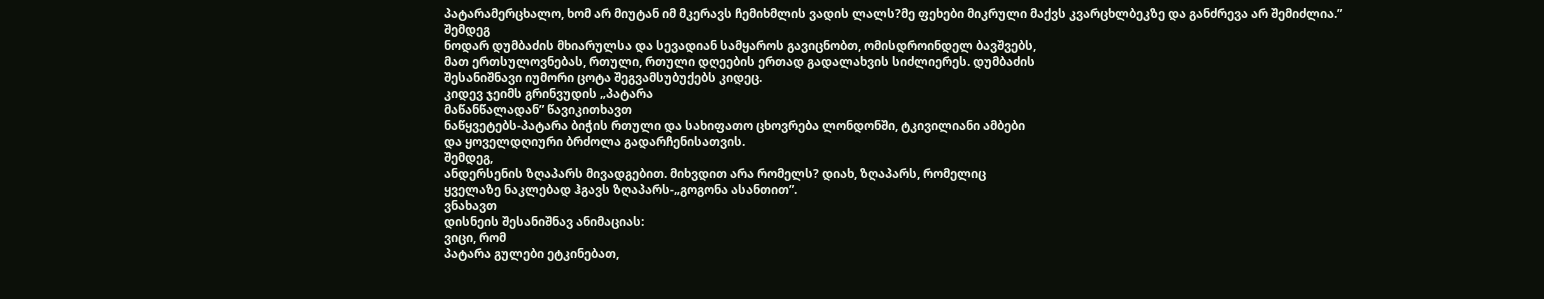პატარამერცხალო, ხომ არ მიუტან იმ მკერავს ჩემიხმლის ვადის ლალს?მე ფეხები მიკრული მაქვს კვარცხლბეკზე და განძრევა არ შემიძლია.”
შემდეგ
ნოდარ დუმბაძის მხიარულსა და სევადიან სამყაროს გავიცნობთ, ომისდროინდელ ბავშვებს,
მათ ერთსულოვნებას, რთული, რთული დღეების ერთად გადალახვის სიძლიერეს. დუმბაძის
შესანიშნავი იუმორი ცოტა შეგვამსუბუქებს კიდეც.
კიდევ ჯეიმს გრინვუდის „პატარა
მაწანწალადან” წავიკითხავთ
ნაწყვეტებს-პატარა ბიჭის რთული და სახიფათო ცხოვრება ლონდონში, ტკივილიანი ამბები
და ყოველდღიური ბრძოლა გადარჩენისათვის.
შემდეგ,
ანდერსენის ზღაპარს მივადგებით. მიხვდით არა რომელს? დიახ, ზღაპარს, რომელიც
ყველაზე ნაკლებად ჰგავს ზღაპარს-„გოგონა ასანთით”.
ვნახავთ
დისნეის შესანიშნავ ანიმაციას:
ვიცი, რომ
პატარა გულები ეტკინებათ,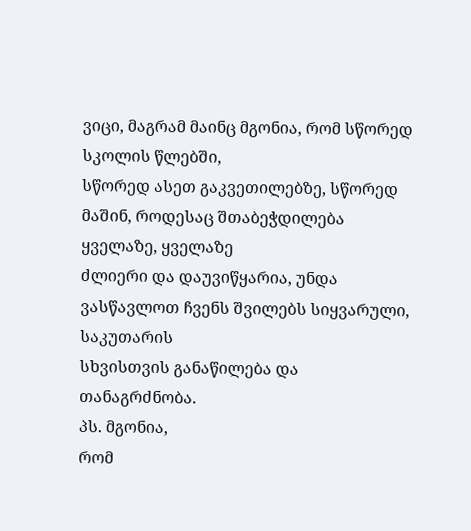ვიცი, მაგრამ მაინც მგონია, რომ სწორედ სკოლის წლებში,
სწორედ ასეთ გაკვეთილებზე, სწორედ მაშინ, როდესაც შთაბეჭდილება ყველაზე, ყველაზე
ძლიერი და დაუვიწყარია, უნდა ვასწავლოთ ჩვენს შვილებს სიყვარული, საკუთარის
სხვისთვის განაწილება და თანაგრძნობა.
პს. მგონია,
რომ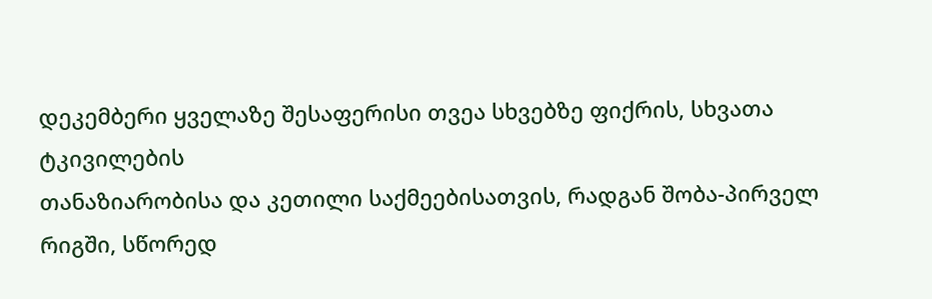დეკემბერი ყველაზე შესაფერისი თვეა სხვებზე ფიქრის, სხვათა ტკივილების
თანაზიარობისა და კეთილი საქმეებისათვის, რადგან შობა-პირველ რიგში, სწორედ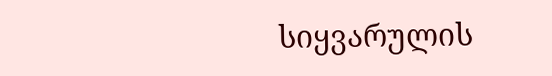სიყვარულის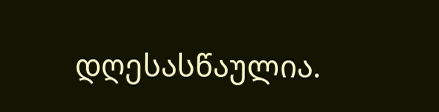დღესასწაულია.